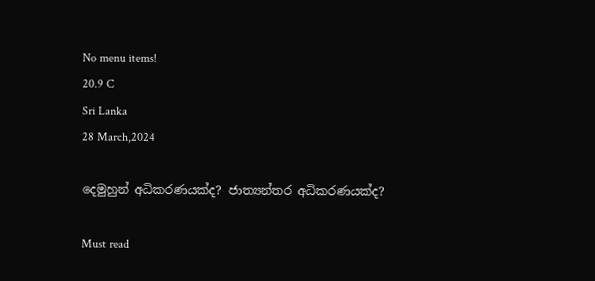No menu items!
20.9 C
Sri Lanka
28 March,2024

දෙමුහුන් අධිකරණයක්ද? ජාත්‍යන්තර අධිකරණයක්ද?

Must read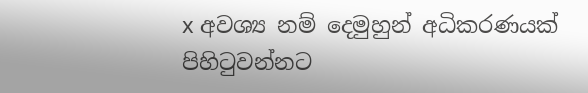x අවශ්‍ය නම් දෙමුහුන් අධිකරණයක් පිහිටුවන්නට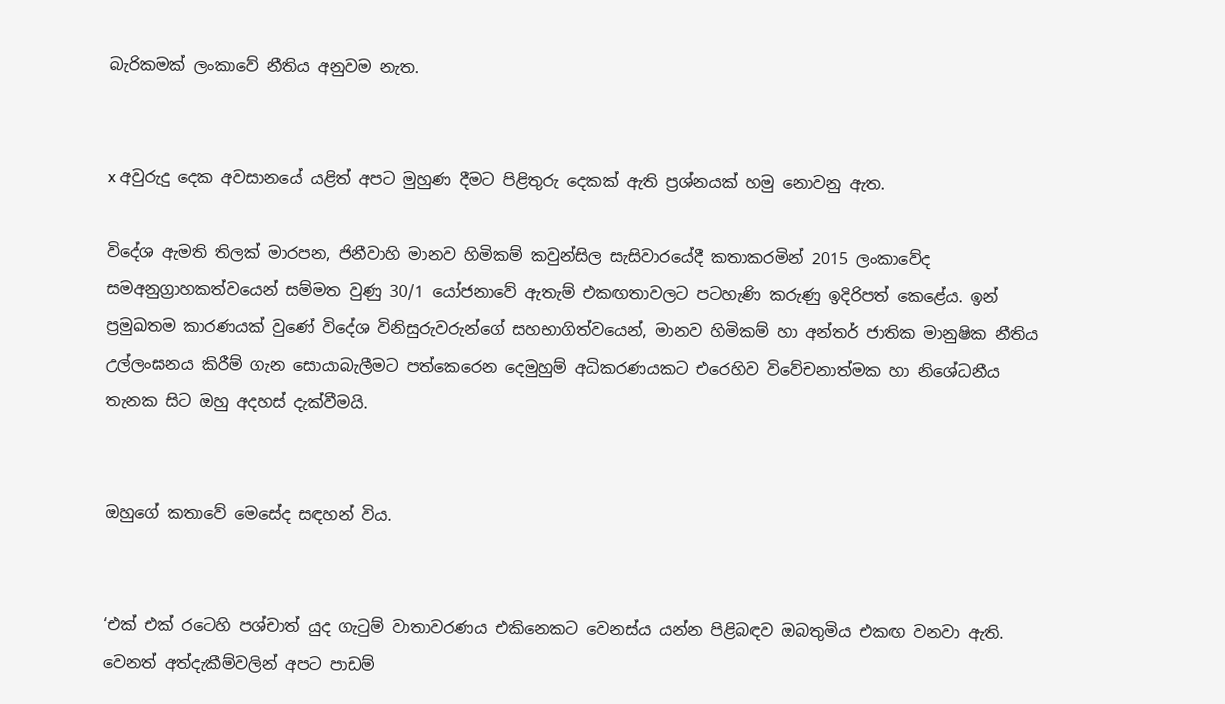බැරිකමක් ලංකාවේ නීතිය අනුවම නැත.


x අවුරුදු දෙක අවසානයේ යළිත් අපට මුහුණ දීමට පිළිතුරු දෙකක් ඇති ප්‍රශ්නයක් හමු නොවනු ඇත.

විදේශ ඇමති තිලක් මාරපන, ජිනීවාහි මානව හිමිකම් කවුන්සිල සැසිවාරයේදී කතාකරමින් 2015 ලංකාවේද සමඅනුග්‍රාහකත්වයෙන් සම්මත වුණු 30/1 යෝජනාවේ ඇතැම් එකඟතාවලට පටහැණි කරුණු ඉදිරිපත් කෙළේය. ඉන් ප්‍රමුඛතම කාරණයක් වුණේ විදේශ විනිසුරුවරුන්ගේ සහභාගිත්වයෙන්, මානව හිමිකම් හා අන්තර් ජාතික මානුෂික නීතිය උල්ලංඝනය කිරීම් ගැන සොයාබැලීමට පත්කෙරෙන දෙමුහුම් අධිකරණයකට එරෙහිව විවේචනාත්මක හා නිශේධනීය තැනක සිට ඔහු අදහස් දැක්වීමයි.


ඔහුගේ කතාවේ මෙසේද සඳහන් විය.


‘එක් එක් රටෙහි පශ්චාත් යුද ගැටුම් වාතාවරණය එකිනෙකට වෙනස්ය යන්න පිළිබඳව ඔබතුමිය එකඟ වනවා ඇති. වෙනත් අත්දැකීම්වලින් අපට පාඩම්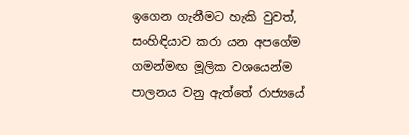ඉගෙන ගැනීමට හැකි වුවත්, සංහිඳියාව කරා යන අපගේම ගමන්මඟ මූලික වශයෙන්ම පාලනය වනු ඇත්තේ රාජ්‍යයේ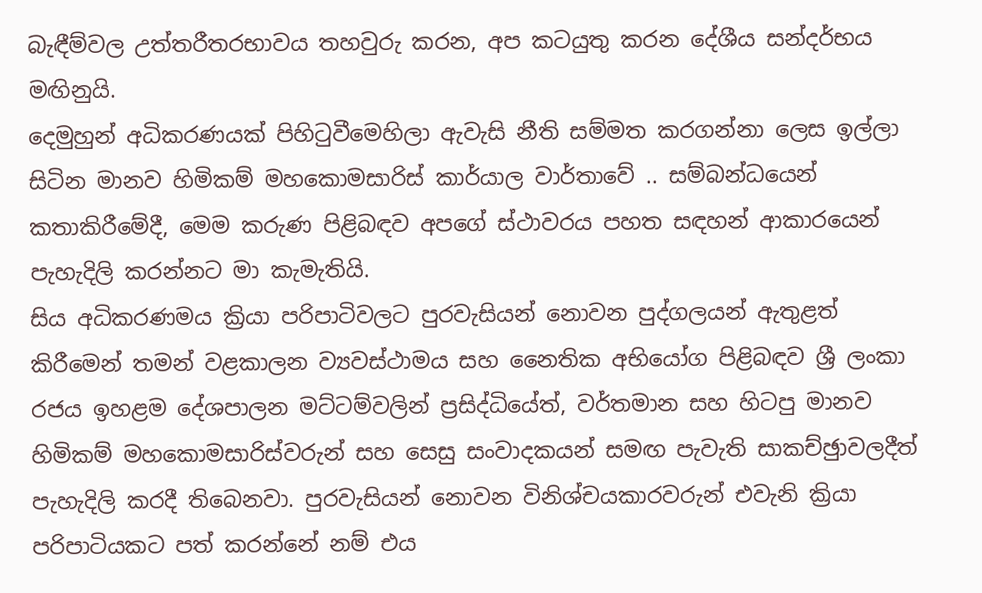බැඳීම්වල උත්තරීතරභාවය තහවුරු කරන, අප කටයුතු කරන දේශීය සන්දර්භය මඟිනුයි.
දෙමුහුන් අධිකරණයක් පිහිටුවීමෙහිලා ඇවැසි නීති සම්මත කරගන්නා ලෙස ඉල්ලා සිටින මානව හිමිකම් මහකොමසාරිස් කාර්යාල වාර්තාවේ .. සම්බන්ධයෙන් කතාකිරීමේදී, මෙම කරුණ පිළිබඳව අපගේ ස්ථාවරය පහත සඳහන් ආකාරයෙන් පැහැදිලි කරන්නට මා කැමැතියි.
සිය අධිකරණමය ක්‍රියා පරිපාටිවලට පුරවැසියන් නොවන පුද්ගලයන් ඇතුළත් කිරීමෙන් තමන් වළකාලන ව්‍යවස්ථාමය සහ නෛතික අභියෝග පිළිබඳව ශ්‍රී ලංකා රජය ඉහළම දේශපාලන මට්ටම්වලින් ප්‍රසිද්ධියේත්, වර්තමාන සහ හිටපු මානව හිමිකම් මහකොමසාරිස්වරුන් සහ සෙසු සංවාදකයන් සමඟ පැවැති සාකච්ඡුාවලදීත් පැහැදිලි කරදී තිබෙනවා. පුරවැසියන් නොවන විනිශ්චයකාරවරුන් එවැනි ක්‍රියා පරිපාටියකට පත් කරන්නේ නම් එය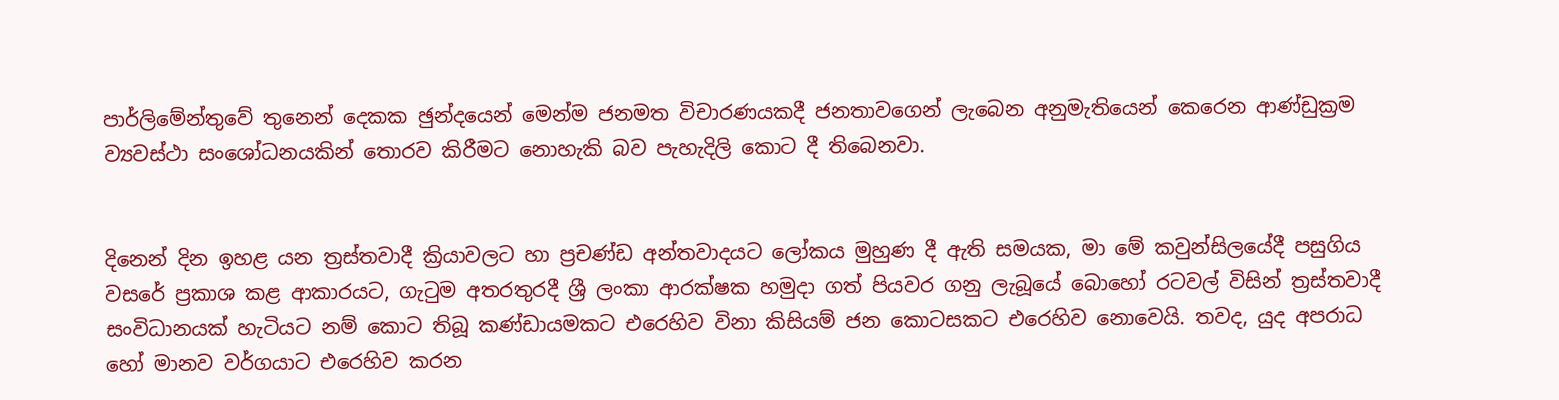පාර්ලිමේන්තුවේ තුනෙන් දෙකක ඡුන්දයෙන් මෙන්ම ජනමත විචාරණයකදී ජනතාවගෙන් ලැබෙන අනුමැතියෙන් කෙරෙන ආණ්ඩුක්‍රම ව්‍යවස්ථා සංශෝධනයකින් තොරව කිරීමට නොහැකි බව පැහැදිලි කොට දී තිබෙනවා.


දිනෙන් දින ඉහළ යන ත්‍රස්තවාදී ක්‍රියාවලට හා ප්‍රචණ්ඩ අන්තවාදයට ලෝකය මුහුණ දී ඇති සමයක, මා මේ කවුන්සිලයේදී පසුගිය වසරේ ප්‍රකාශ කළ ආකාරයට, ගැටුම අතරතුරදී ශ්‍රී ලංකා ආරක්ෂක හමුදා ගත් පියවර ගනු ලැබූයේ බොහෝ රටවල් විසින් ත්‍රස්තවාදී සංවිධානයක් හැටියට නම් කොට තිබූ කණ්ඩායමකට එරෙහිව විනා කිසියම් ජන කොටසකට එරෙහිව නොවෙයි. තවද, යුද අපරාධ හෝ මානව වර්ගයාට එරෙහිව කරන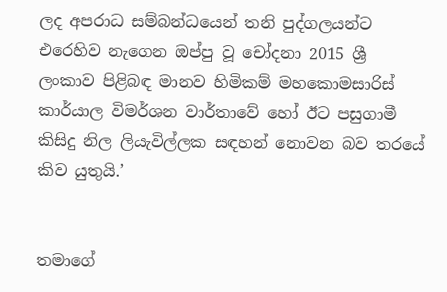ලද අපරාධ සම්බන්ධයෙන් තනි පුද්ගලයන්ට එරෙහිව නැගෙන ඔප්පු වූ චෝදනා 2015 ශ්‍රී ලංකාව පිළිබඳ මානව හිමිකම් මහකොමසාරිස් කාර්යාල විමර්ශන වාර්තාවේ හෝ ඊට පසුගාමී කිසිදු නිල ලියැවිල්ලක සඳහන් නොවන බව තරයේ කිව යුතුයි.’


තමාගේ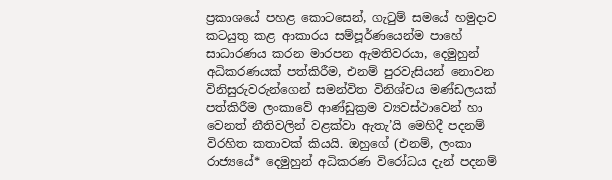ප්‍රකාශයේ පහළ කොටසෙන්, ගැටුම් සමයේ හමුදාව කටයුතු කළ ආකාරය සම්පූර්ණයෙන්ම පාහේ සාධාරණය කරන මාරපන ඇමතිවරයා, දෙමුහුන් අධිකරණයක් පත්කිරීම, එනම් පුරවැසියන් නොවන විනිසුරුවරුන්ගෙන් සමන්විත විනිශ්චය මණ්ඩලයක් පත්කිරීම ලංකාවේ ආණ්ඩුක්‍රම ව්‍යවස්ථාවෙන් හා වෙනත් නීතිවලින් වළක්වා ඇතැ’යි මෙහිදී පදනම් විරහිත කතාවක් කියයි. ඔහුගේ (එනම්, ලංකා රාජ්‍යයේ* දෙමුහුන් අධිකරණ විරෝධය දැන් පදනම්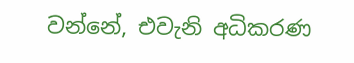වන්නේ, එවැනි අධිකරණ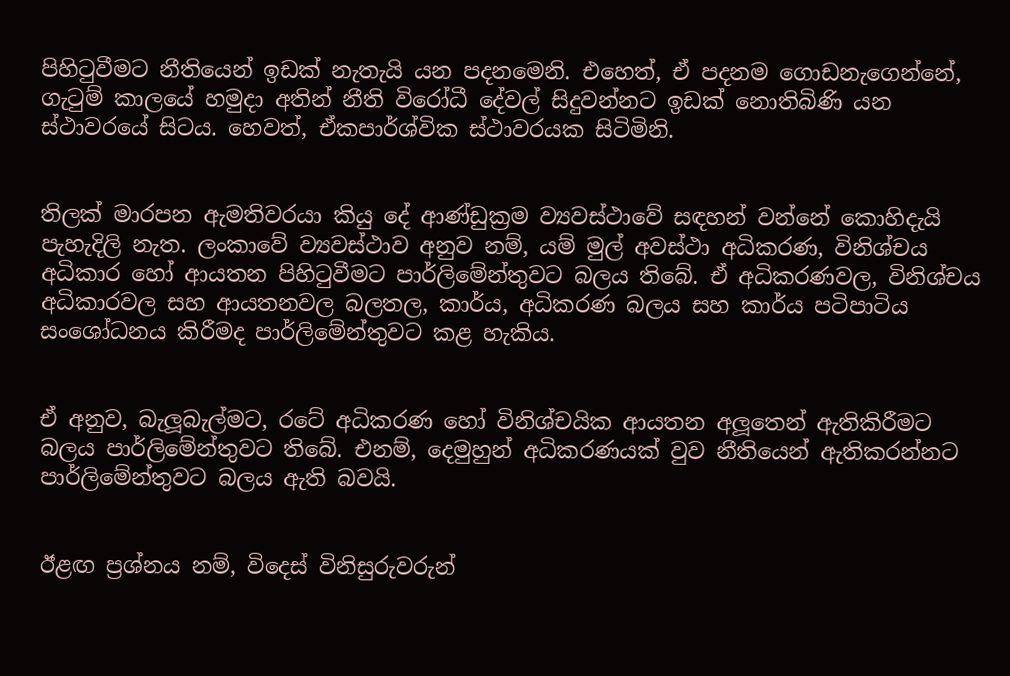පිහිටුවීමට නීතියෙන් ඉඩක් නැතැයි යන පදනමෙනි. එහෙත්, ඒ පදනම ගොඩනැගෙන්නේ, ගැටුම් කාලයේ හමුදා අතින් නීති විරෝධී දේවල් සිදුවන්නට ඉඩක් නොතිබිණි යන ස්ථාවරයේ සිටය. හෙවත්, ඒකපාර්ශ්වික ස්ථාවරයක සිටිමිනි.


තිලක් මාරපන ඇමතිවරයා කියු දේ ආණ්ඩුක්‍රම ව්‍යවස්ථාවේ සඳහන් වන්නේ කොහිදැයි පැහැදිලි නැත. ලංකාවේ ව්‍යවස්ථාව අනුව නම්, යම් මුල් අවස්ථා අධිකරණ, විනිශ්චය අධිකාර හෝ ආයතන පිහිටුවීමට පාර්ලිමේන්තුවට බලය තිබේ. ඒ අධිකරණවල, විනිශ්චය අධිකාරවල සහ ආයතනවල බලතල, කාර්ය, අධිකරණ බලය සහ කාර්ය පටිපාටිය සංශෝධනය කිරීමද පාර්ලිමේන්තුවට කළ හැකිය.


ඒ අනුව, බැලූබැල්මට, රටේ අධිකරණ හෝ විනිශ්චයික ආයතන අලූතෙන් ඇතිකිරීමට බලය පාර්ලිමේන්තුවට තිබේ. එනම්, දෙමුහුන් අධිකරණයක් වුව නීතියෙන් ඇතිකරන්නට පාර්ලිමේන්තුවට බලය ඇති බවයි.


ඊළඟ ප්‍රශ්නය නම්, විදෙස් විනිසුරුවරුන්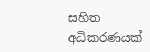සහිත අධිකරණයක්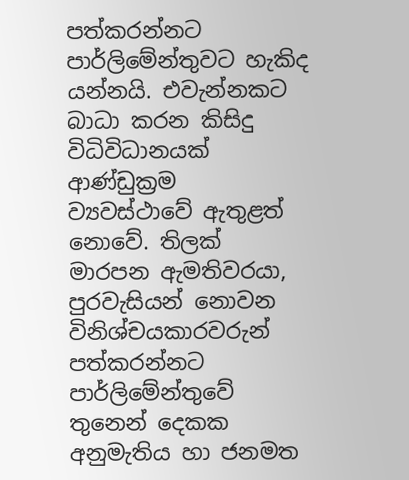පත්කරන්නට පාර්ලිමේන්තුවට හැකිද යන්නයි. එවැන්නකට බාධා කරන කිසිදු විධිවිධානයක් ආණ්ඩුක්‍රම ව්‍යවස්ථාවේ ඇතුළත් නොවේ. තිලක් මාරපන ඇමතිවරයා, පුරවැසියන් නොවන විනිශ්චයකාරවරුන් පත්කරන්නට පාර්ලිමේන්තුවේ තුනෙන් දෙකක අනුමැතිය හා ජනමත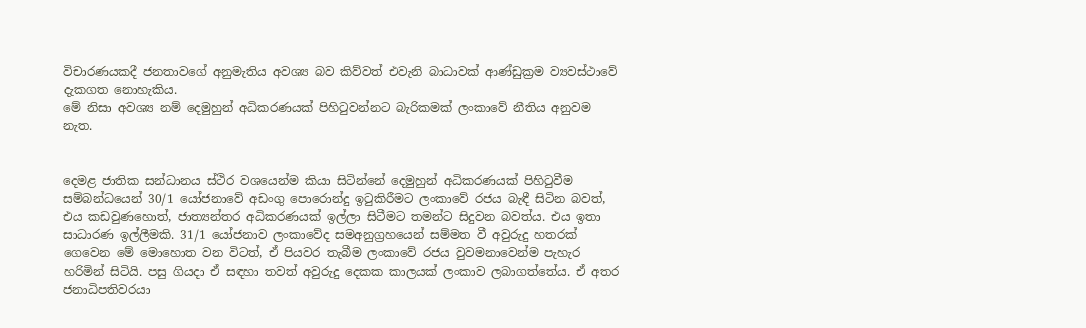විචාරණයකදී ජනතාවගේ අනුමැතිය අවශ්‍ය බව කිව්වත් එවැනි බාධාවක් ආණ්ඩුක්‍රම ව්‍යවස්ථාවේ දැකගත නොහැකිය.
මේ නිසා අවශ්‍ය නම් දෙමුහුන් අධිකරණයක් පිහිටුවන්නට බැරිකමක් ලංකාවේ නීතිය අනුවම නැත.


දෙමළ ජාතික සන්ධානය ස්ථිර වශයෙන්ම කියා සිටින්නේ දෙමුහුන් අධිකරණයක් පිහිටුවීම සම්බන්ධයෙන් 30/1 යෝජනාවේ අඩංගු පොරොන්දු ඉටුකිරීමට ලංකාවේ රජය බැඳී සිටින බවත්, එය කඩවුණහොත්, ජාත්‍යන්තර අධිකරණයක් ඉල්ලා සිටීමට තමන්ට සිදුවන බවත්ය. එය ඉතා සාධාරණ ඉල්ලීමකි. 31/1 යෝජනාව ලංකාවේද සමඅනුග්‍රහයෙන් සම්මත වී අවුරුදු හතරක් ගෙවෙන මේ මොහොත වන විටත්, ඒ පියවර තැබීම ලංකාවේ රජය වුවමනාවෙන්ම පැහැර හරිමින් සිටියි. පසු ගියදා ඒ සඳහා තවත් අවුරුදු දෙකක කාලයක් ලංකාව ලබාගත්තේය. ඒ අතර ජනාධිපතිවරයා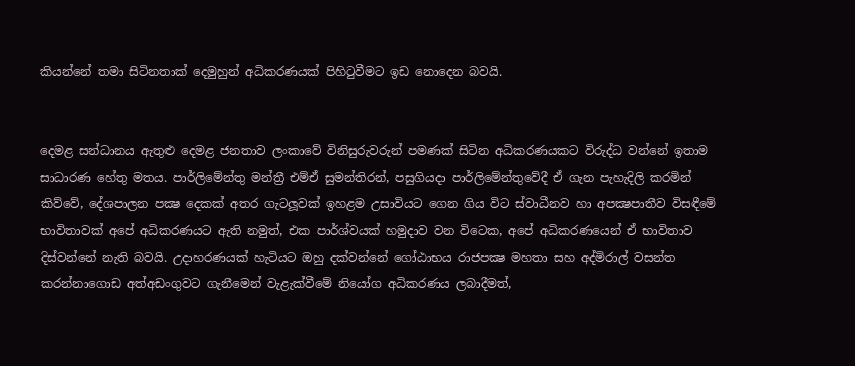කියන්නේ තමා සිටිනතාක් දෙමුහුන් අධිකරණයක් පිහිටුවීමට ඉඩ නොදෙන බවයි.


දෙමළ සන්ධානය ඇතුළු දෙමළ ජනතාව ලංකාවේ විනිසුරුවරුන් පමණක් සිටින අධිකරණයකට විරුද්ධ වන්නේ ඉතාම සාධාරණ හේතු මතය. පාර්ලිමේන්තු මන්ත්‍රී එම්ඒ සුමන්තිරන්, පසුගියදා පාර්ලිමේන්තුවේදී ඒ ගැන පැහැදිලි කරමින් කිව්වේ, දේශපාලන පක්‍ෂ දෙකක් අතර ගැටලූවක් ඉහළම උසාවියට ගෙන ගිය විට ස්වාධීනව හා අපක්‍ෂපාතීව විසඳීමේ භාවිතාවක් අපේ අධිකරණයට ඇති නමුත්, එක පාර්ශ්වයක් හමුදාව වන විටෙක, අපේ අධිකරණයෙන් ඒ භාවිතාව දිස්වන්නේ නැති බවයි. උදාහරණයක් හැටියට ඔහු දක්වන්නේ ගෝඨාභය රාජපක්‍ෂ මහතා සහ අද්මිරාල් වසන්ත කරන්නාගොඩ අත්අඩංගුවට ගැනීමෙන් වැළැක්වීමේ නියෝග අධිකරණය ලබාදීමත්,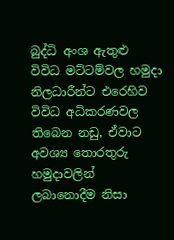බුද්ධි අංශ ඇතුළු විවිධ මට්ටම්වල හමුදා නිලධාරීන්ට එරෙහිව විවිධ අධිකරණවල තිබෙන නඩු, ඒවාට අවශ්‍ය තොරතුරු හමුදාවලින් ලබානොදීම නිසා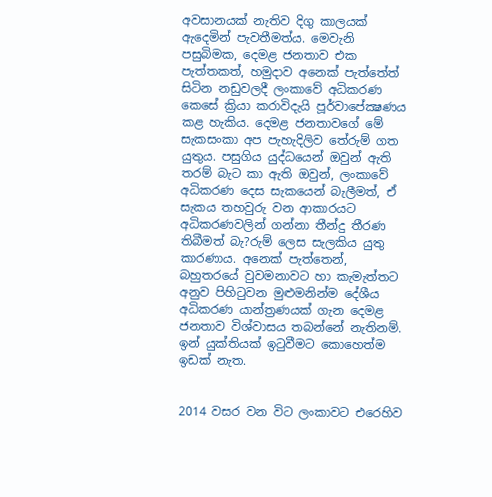අවසානයක් නැතිව දිගු කාලයක් ඇදෙමින් පැවතීමත්ය. මෙවැනි පසුබිමක, දෙමළ ජනතාව එක පැත්තකත්, හමුදාව අනෙක් පැත්තේත් සිටින නඩුවලදී ලංකාවේ අධිකරණ කෙසේ ක්‍රියා කරාවිදැයි පූර්වාපේක්‍ෂණය කළ හැකිය. දෙමළ ජනතාවගේ මේ සැකසංකා අප පැහැදිලිව තේරුම් ගත යුතුය. පසුගිය යුද්ධයෙන් ඔවුන් ඇති තරම් බැට කා ඇති ඔවුන්, ලංකාවේ අධිකරණ දෙස සැකයෙන් බැලීමත්, ඒ සැකය තහවුරු වන ආකාරයට අධිකරණවලින් ගන්නා තීන්දු තීරණ තිබීමත් බැ?රුම් ලෙස සැලකිය යුතු කාරණාය. අනෙක් පැත්තෙන්, බහුතරයේ වුවමනාවට හා කැමැත්තට අනුව පිහිටුවන මුළුමනින්ම දේශීය අධිකරණ යාන්ත්‍රණයක් ගැන දෙමළ ජනතාව විශ්වාසය තබන්නේ නැතිනම්. ඉන් යුක්තියක් ඉටුවීමට කොහෙත්ම ඉඩක් නැත.


2014 වසර වන විට ලංකාවට එරෙහිව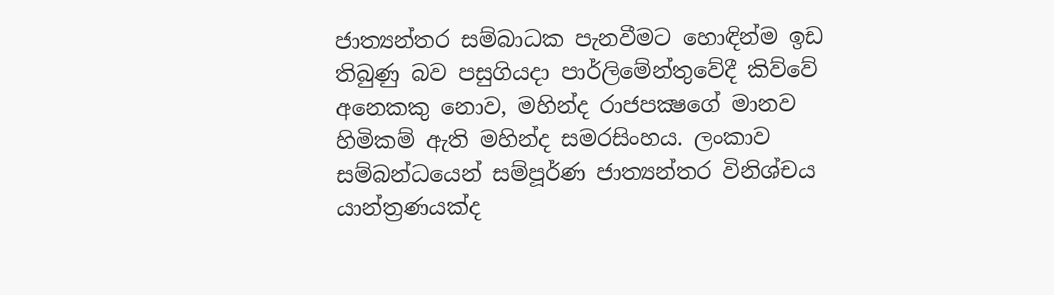ජාත්‍යන්තර සම්බාධක පැනවීමට හොඳින්ම ඉඩ තිබුණු බව පසුගියදා පාර්ලිමේන්තුවේදී කිව්වේ අනෙකකු නොව, මහින්ද රාජපක්‍ෂගේ මානව හිමිකම් ඇති මහින්ද සමරසිංහය. ලංකාව සම්බන්ධයෙන් සම්පූර්ණ ජාත්‍යන්තර විනිශ්චය යාන්ත්‍රණයක්ද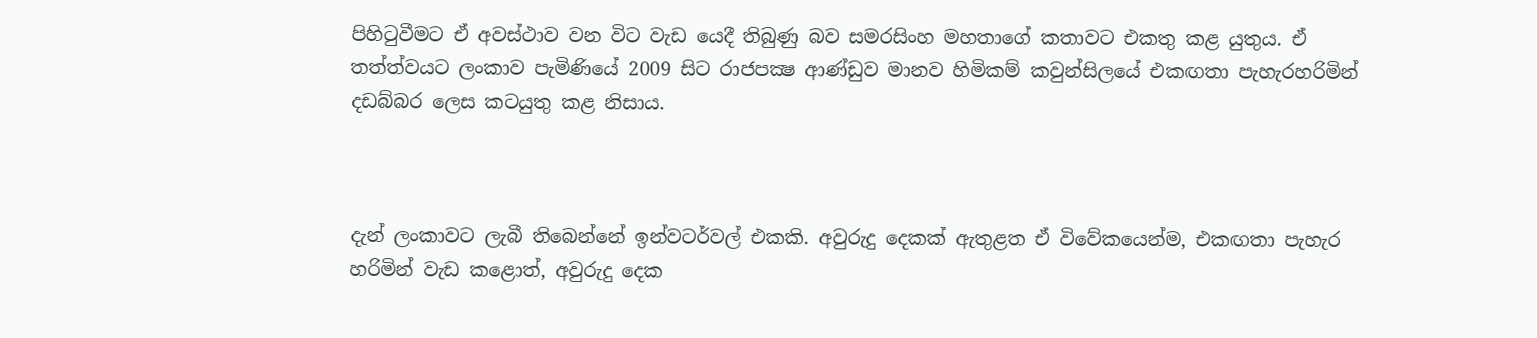පිහිටුවීමට ඒ අවස්ථාව වන විට වැඩ යෙදී තිබුණු බව සමරසිංහ මහතාගේ කතාවට එකතු කළ යුතුය. ඒ තත්ත්වයට ලංකාව පැමිණියේ 2009 සිට රාජපක්‍ෂ ආණ්ඩුව මානව හිමිකම් කවුන්සිලයේ එකඟතා පැහැරහරිමින් දඩබ්බර ලෙස කටයුතු කළ නිසාය.



දැන් ලංකාවට ලැබී තිබෙන්නේ ඉන්වටර්වල් එකකි. අවුරුදු දෙකක් ඇතුළත ඒ විවේකයෙන්ම, එකඟතා පැහැර හරිමින් වැඩ කළොත්, අවුරුදු දෙක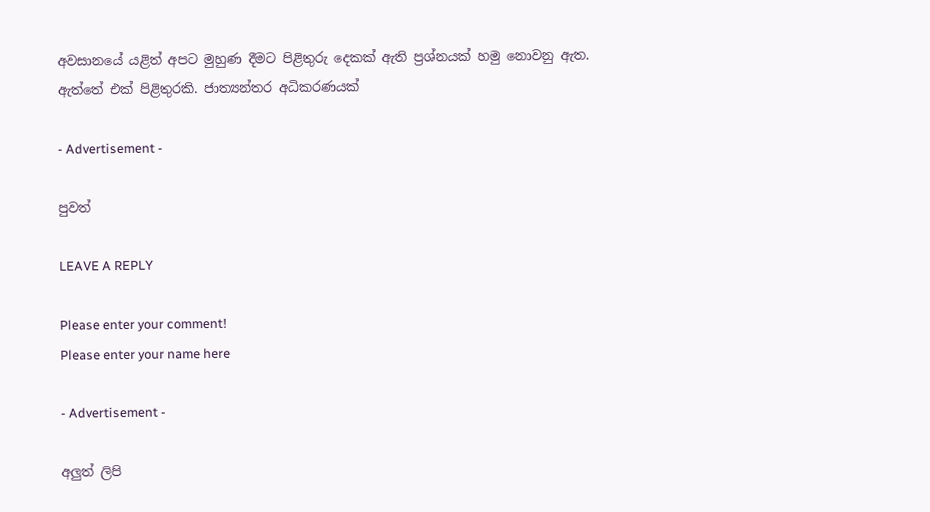අවසානයේ යළිත් අපට මුහුණ දීමට පිළිතුරු දෙකක් ඇති ප්‍රශ්නයක් හමු නොවනු ඇත. ඇත්තේ එක් පිළිතුරකි. ජාත්‍යන්තර අධිකරණයක්

- Advertisement -

පුවත්

LEAVE A REPLY

Please enter your comment!
Please enter your name here

- Advertisement -

අලුත් ලිපි